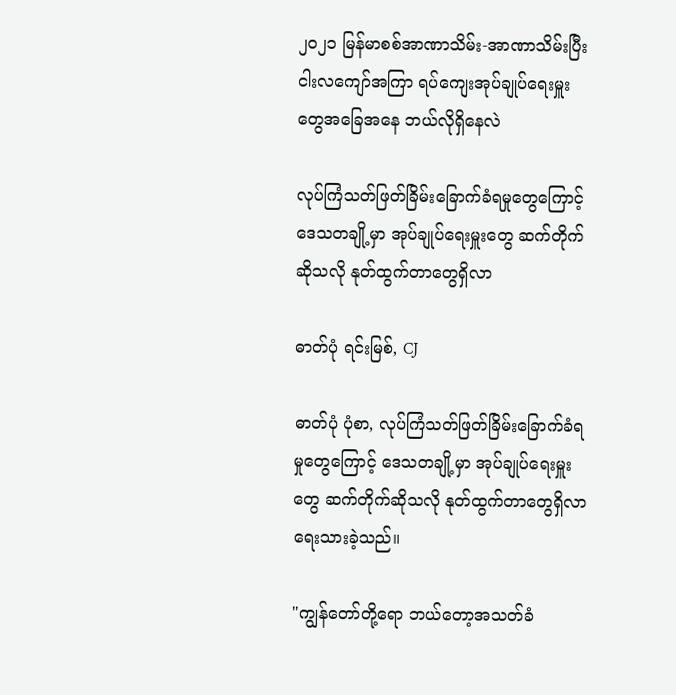၂၀၂၁ မြန်မာစစ်အာဏာသိမ်း-အာဏာသိမ်းပြီးငါးလကျော်အကြာ ရပ်ကျေးအုပ်ချုပ်ရေးမှူးတွေအခြေအနေ ဘယ်လိုရှိနေလဲ

လုပ်ကြံသတ်ဖြတ်ခြိမ်းခြောက်ခံရမှုတွေကြောင့် ဒေသတချို့မှာ အုပ်ချုပ်ရေးမှူးတွေ ဆက်တိုက်ဆိုသလို နုတ်ထွက်တာတွေရှိလာ

ဓာတ်ပုံ ရင်းမြစ်, CJ

ဓာတ်ပုံ ပုံစာ, လုပ်ကြံသတ်ဖြတ်ခြိမ်းခြောက်ခံရမှုတွေကြောင့် ဒေသတချို့မှာ အုပ်ချုပ်ရေးမှူးတွေ ဆက်တိုက်ဆိုသလို နုတ်ထွက်တာတွေရှိလာ
ရေးသားခဲ့သည်။

"ကျွန်တော်တို့ရော ဘယ်တော့အသတ်ခံ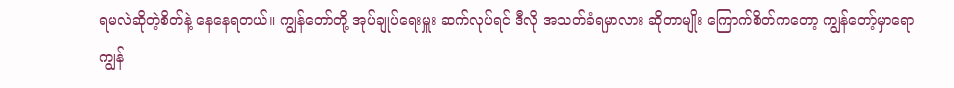ရမလဲဆိုတဲ့စိတ်နဲ့ နေနေရတယ်။ ကျွန်တော်တို့ အုပ်ချုပ်ရေးမှူး ဆက်လုပ်ရင် ဒီလို အသတ်ခံရမှာလား ဆိုတာမျိုး ကြောက်စိတ်ကတော့ ကျွန်တော့်မှာရော ကျွန်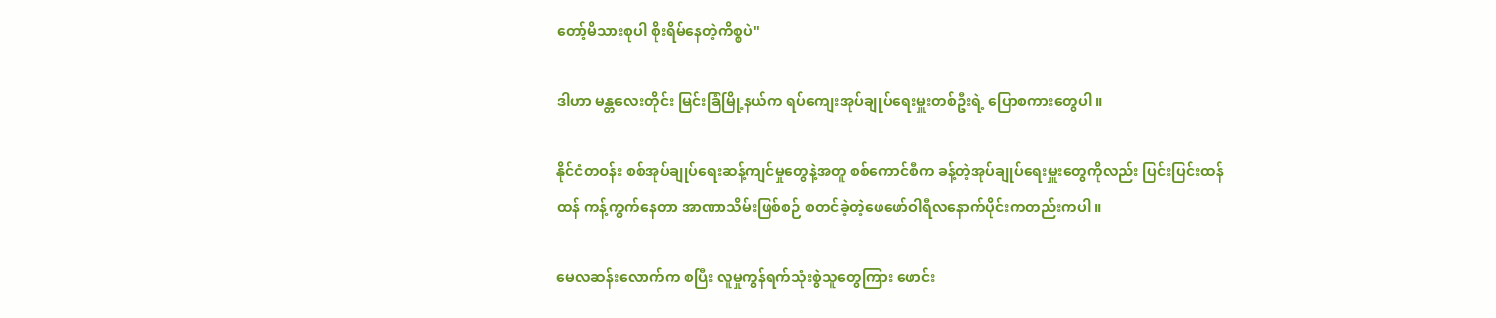တော့်မိသားစုပါ စိုးရိမ်နေတဲ့ကိစ္စပဲ"

ဒါဟာ မန္တလေးတိုင်း မြင်းခြံမြို့နယ်က ရပ်ကျေးအုပ်ချုပ်ရေးမှူးတစ်ဦးရဲ့ ပြောစကားတွေပါ။

နိုင်ငံတဝန်း စစ်အုပ်ချုပ်ရေးဆန့်ကျင်မှုတွေနဲ့အတူ စစ်ကောင်စီက ခန့်တဲ့အုပ်ချုပ်ရေးမှူးတွေကိုလည်း ပြင်းပြင်းထန်ထန် ကန့်ကွက်နေတာ အာဏာသိမ်းဖြစ်စဉ် စတင်ခဲ့တဲ့ဖေဖော်ဝါရီလနောက်ပိုင်းကတည်းကပါ။

မေလဆန်းလောက်က စပြီး လူမှုကွန်ရက်သုံးစွဲသူတွေကြား ဖောင်း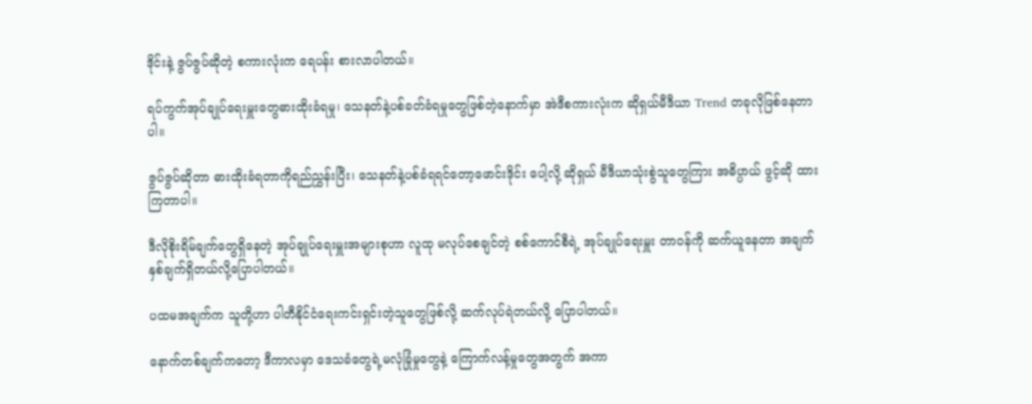ဒိုင်းနဲ့ ဇွပ်ဇွပ်ဆိုတဲ့ စကားလုံးက ရေပန်း စားလာပါတယ်။

ရပ်ကွက်အုပ်ချုပ်ရေးမှူးတွေဓားထိုးခံရမှု၊ သေနတ်နဲ့ပစ်ခတ်ခံရမှုတွေဖြစ်တဲ့နောက်မှာ အဲဒီစကားလုံးက ဆိုရှယ်မီဒီယာ Trend တခုလိုဖြစ်နေတာပါ။

ဇွပ်ဇွပ်ဆိုတာ ဓားထိုးခံရတာကိုရည်ညွှန်းပြီး၊ သေနတ်နဲ့ပစ်ခံရရင်တော့ဖောင်းဒိုင်း ပေါ့လို့ ဆိုရှယ် မီဒီယာသုံးစွဲသူတွေကြား အဓိပ္ပာယ် ဖွင့်ဆို ထားကြတာပါ။

ဒီလိုစိုးရိမ်ချက်တွေရှိနေတဲ့ အုပ်ချုပ်ရေးမှူးအများစုဟာ လူထု မလုပ်စေချင်တဲ့ စစ်ကောင်စီရဲ့ အုပ်ချုပ်ရေးမှူး တာဝန်ကို ဆက်ယူနေတာ အချက် နှစ်ချက်ရှိတယ်လို့ပြောပါတယ်။

ပထမအချက်က သူတို့ဟာ ပါတီနိုင်ငံရေးကင်းရှင်းတဲ့သူတွေဖြစ်လို့ ဆက်လုပ်ရဲတယ်လို့ ပြောပါတယ်။

နောက်တစ်ချက်ကတော့ ဒီကာလမှာ ဒေသခံတွေရဲ့မလုံခြုံမှုတွေနဲ့ ကြောက်လန့်မှုတွေအတွက် အကာ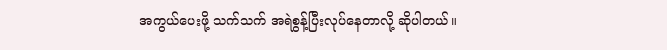အကွယ်ပေးဖို့ သက်သက် အရဲစွန့်ပြီးလုပ်နေတာလို့ ဆိုပါတယ်။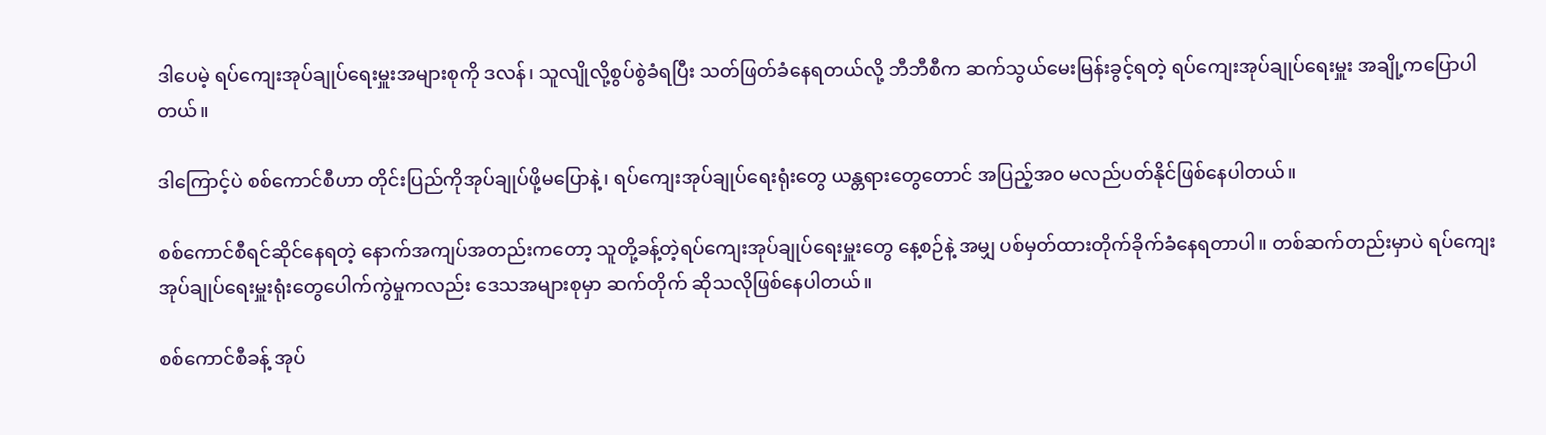ဒါပေမဲ့ ရပ်ကျေးအုပ်ချုပ်ရေးမှူးအများစုကို ဒလန်၊ သူလျိုလို့စွပ်စွဲခံရပြီး သတ်ဖြတ်ခံနေရတယ်လို့ ဘီဘီစီက ဆက်သွယ်မေးမြန်းခွင့်ရတဲ့ ရပ်ကျေးအုပ်ချုပ်ရေးမှူး အချို့ကပြောပါတယ်။

ဒါကြောင့်ပဲ စစ်ကောင်စီဟာ တိုင်းပြည်ကိုအုပ်ချုပ်ဖို့မပြောနဲ့၊ ရပ်ကျေးအုပ်ချုပ်ရေးရုံးတွေ ယန္တရားတွေတောင် အပြည့်အ၀ မလည်ပတ်နိုင်ဖြစ်နေပါတယ်။

စစ်ကောင်စီရင်ဆိုင်နေရတဲ့ နောက်အကျပ်အတည်းကတော့ သူတို့ခန့်တဲ့ရပ်ကျေးအုပ်ချုပ်ရေးမှူးတွေ နေ့စဉ်နဲ့ အမျှ ပစ်မှတ်ထားတိုက်ခိုက်ခံနေရတာပါ။ တစ်ဆက်တည်းမှာပဲ ရပ်ကျေးအုပ်ချုပ်ရေးမှူးရုံးတွေပေါက်ကွဲမှုကလည်း ဒေသအများစုမှာ ဆက်တိုက် ဆိုသလိုဖြစ်နေပါတယ်။

စစ်ကောင်စီခန့် အုပ်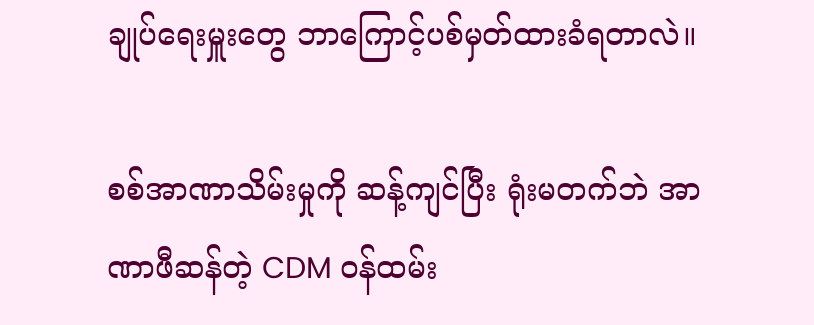ချုပ်ရေးမှူးတွေ ဘာကြောင့်ပစ်မှတ်ထားခံရတာလဲ။

စစ်အာဏာသိမ်းမှုကို ဆန့်ကျင်ပြီး ရုံးမတက်ဘဲ အာဏာဖီဆန်တဲ့ CDM ဝန်ထမ်း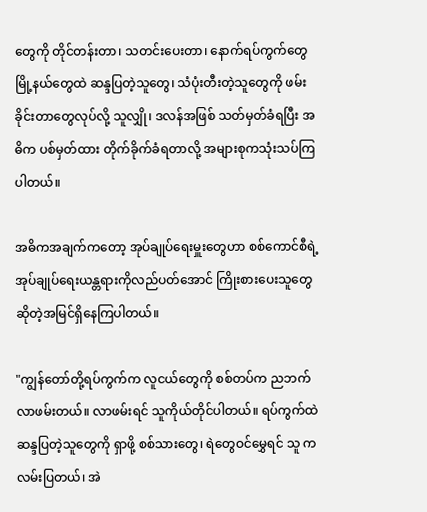တွေကို တိုင်တန်းတာ၊ သတင်းပေးတာ၊ နောက်ရပ်ကွက်တွေ မြို့နယ်တွေထဲ ဆန္ဒပြတဲ့သူတွေ၊ သံပုံးတီးတဲ့သူတွေကို ဖမ်းခိုင်းတာတွေလုပ်လို့ သူလျှို၊ ဒလန်အဖြစ် သတ်မှတ်ခံရပြီး အဓိက ပစ်မှတ်ထား တိုက်ခိုက်ခံရတာလို့ အများစုကသုံးသပ်ကြပါတယ်။

အဓိကအချက်ကတော့ အုပ်ချုပ်ရေးမှူးတွေဟာ စစ်ကောင်စီရဲ့အုပ်ချုပ်ရေးယန္တရားကိုလည်ပတ်အောင် ကြိုးစားပေးသူတွေဆိုတဲ့အမြင်ရှိနေကြပါတယ်။

"ကျွန်တော်တို့ရပ်ကွက်က လူငယ်တွေကို စစ်တပ်က ညဘက်လာဖမ်းတယ်။ လာဖမ်းရင် သူကိုယ်တိုင်ပါတယ်။ ရပ်ကွက်ထဲ ဆန္ဒပြတဲ့သူတွေကို ရှာဖို့ စစ်သားတွေ၊ ရဲတွေဝင်မွှေရင် သူ က လမ်းပြတယ်၊ အဲ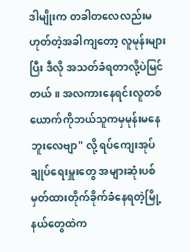ဒါမျိုးက တခါတလေလည်းမဟုတ်တဲ့အခါကျတော့ လူမုန်းများပြီး ဒီလို အသတ်ခံရတာလို့ပဲမြင်တယ်။ အလကားနေရင်းလူတစ်ယောက်ကိုဘယ်သူကမှမုန်းမနေဘူးလေဗျာ" လို့ ရပ်ကျေးအုပ်ချုပ်ရေးမှူးတွေ အများဆုံးပစ်မှတ်ထားတိုက်ခိုက်ခံနေရတဲ့မြို့နယ်တွေထဲက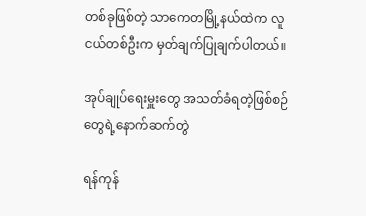တစ်ခုဖြစ်တဲ့ သာကေတမြို့နယ်ထဲက လူငယ်တစ်ဦးက မှတ်ချက်ပြုချက်ပါတယ်။

အုပ်ချုပ်ရေးမှူးတွေ အသတ်ခံရတဲ့ဖြစ်စဉ်တွေရဲ့နောက်ဆက်တွဲ

ရန်ကုန်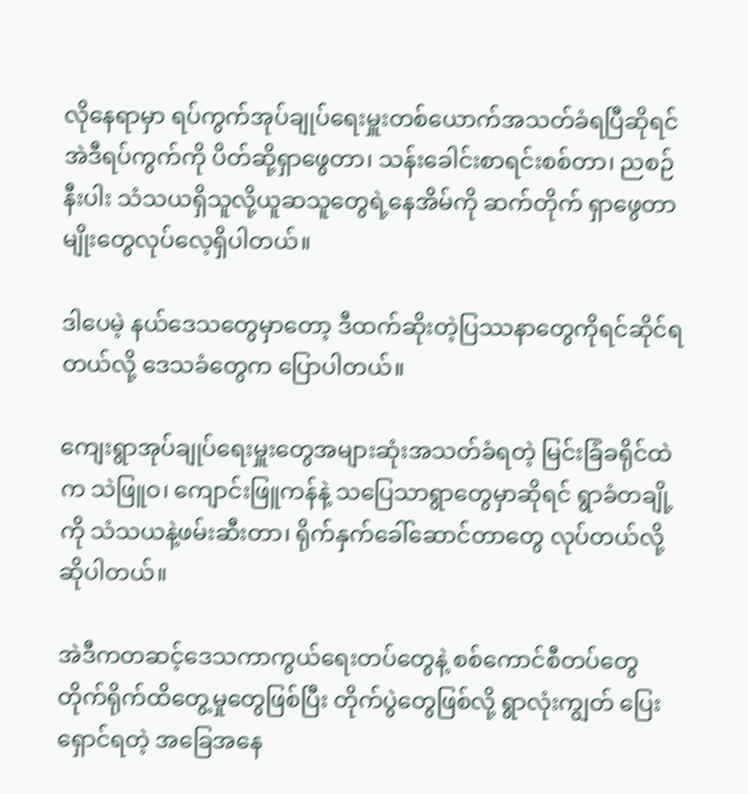လိုနေရာမှာ ရပ်ကွက်အုပ်ချုပ်ရေးမှူးတစ်ယောက်အသတ်ခံရပြီဆိုရင် အဲဒီရပ်ကွက်ကို ပိတ်ဆို့ရှာဖွေတာ၊ သန်းခေါင်းစာရင်းစစ်တာ၊ ညစဉ် နီးပါး သံသယရှိသူလို့ယူဆသူတွေရဲ့နေအိမ်ကို ဆက်တိုက် ရှာဖွေတာမျိုးတွေလုပ်လေ့ရှိပါတယ်။

ဒါပေမဲ့ နယ်ဒေသတွေမှာတော့ ဒီထက်ဆိုးတဲ့ပြဿနာတွေကိုရင်ဆိုင်ရတယ်လို့ ဒေသခံတွေက ပြောပါတယ်။

ကျေးရွာအုပ်ချုပ်ရေးမှူးတွေအများဆုံးအသတ်ခံရတဲ့ မြင်းခြံခရိုင်ထဲက သဲဖြူဝ၊ ကျောင်းဖြူကန်နဲ့ သပြေသာရွာတွေမှာဆိုရင် ရွာခံတချို့ကို သံသယနဲ့ဖမ်းဆီးတာ၊ ရိုက်နှက်ခေါ်ဆောင်တာတွေ လုပ်တယ်လို့ဆိုပါတယ်။

အဲဒီကတဆင့်ဒေသကာကွယ်ရေးတပ်တွေနဲ့ စစ်ကောင်စီတပ်တွေ တိုက်ရိုက်ထိတွေ့မှုတွေဖြစ်ပြီး တိုက်ပွဲတွေဖြစ်လို့ ရွာလုံးကျွတ် ပြေးရှောင်ရတဲ့ အခြေအနေ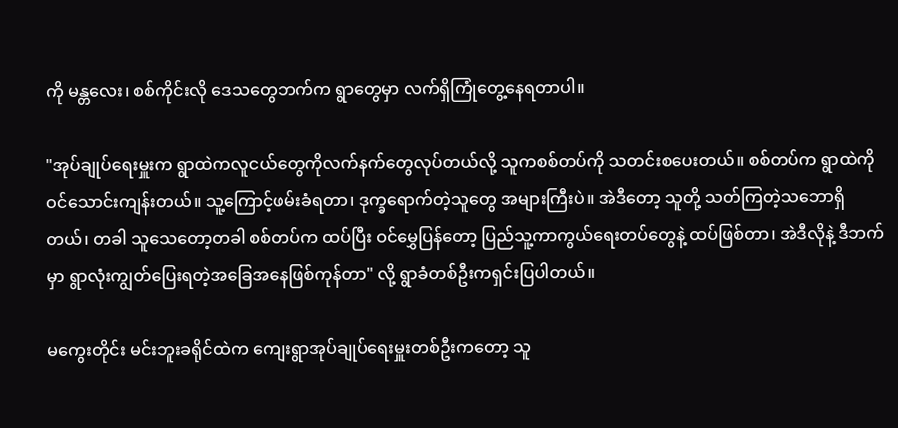ကို မန္တလေး၊ စစ်ကိုင်းလို ဒေသတွေဘက်က ရွာတွေမှာ လက်ရှိကြုံတွေ့နေရတာပါ။

"အုပ်ချုပ်ရေးမှူးက ရွာထဲကလူငယ်တွေကိုလက်နက်တွေလုပ်တယ်လို့ သူကစစ်တပ်ကို သတင်းစပေးတယ်။ စစ်တပ်က ရွာထဲကိုဝင်သောင်းကျန်းတယ်။ သူ့ကြောင့်ဖမ်းခံရတာ၊ ဒုက္ခရောက်တဲ့သူတွေ အများကြီးပဲ။ အဲဒီတော့ သူတို့ သတ်ကြတဲ့သဘောရှိတယ်၊ တခါ သူသေတော့တခါ စစ်တပ်က ထပ်ပြီး ဝင်မွှေပြန်တော့ ပြည်သူ့ကာကွယ်ရေးတပ်တွေနဲ့ ထပ်ဖြစ်တာ၊ အဲဒီလိုနဲ့ ဒီဘက်မှာ ရွာလုံးကျွတ်ပြေးရတဲ့အခြေအနေဖြစ်ကုန်တာ" လို့ ရွာခံတစ်ဦးကရှင်းပြပါတယ်။

မကွေးတိုင်း မင်းဘူးခရိုင်ထဲက ကျေးရွာအုပ်ချုပ်ရေးမှူးတစ်ဦးကတော့ သူ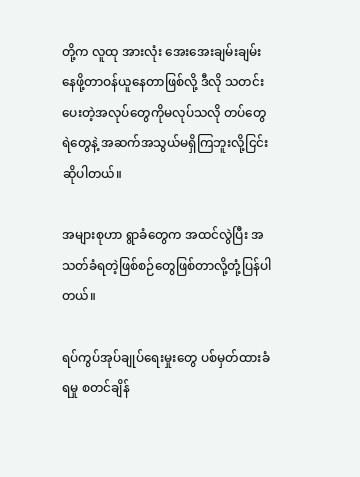တို့က လူထု အားလုံး အေးအေးချမ်းချမ်းနေဖို့တာဝန်ယူနေတာဖြစ်လို့ ဒီလို သတင်းပေးတဲ့အလုပ်တွေကိုမလုပ်သလို တပ်တွေ ရဲတွေနဲ့ အဆက်အသွယ်မရှိကြဘူးလို့ငြင်းဆိုပါတယ်။

အများစုဟာ ရွာခံတွေက အထင်လွဲပြီး အသတ်ခံရတဲ့ဖြစ်စဉ်တွေဖြစ်တာလို့တုံ့ပြန်ပါတယ်။

ရပ်ကွပ်အုပ်ချုပ်ရေးမှုးတွေ ပစ်မှတ်ထားခံရမှု စတင်ချိန်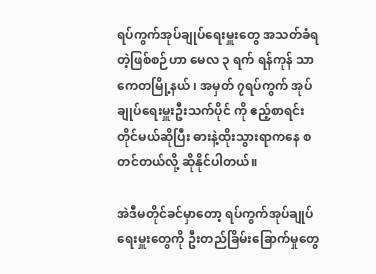ရပ်ကွက်အုပ်ချုပ်ရေးမှူးတွေ အသတ်ခံရတဲ့ဖြစ်စဉ်ဟာ မေလ ၃ ရက် ရန်ကုန် သာကေတမြို့နယ် ၊ အမှတ် ၇ရပ်ကွက် အုပ်ချုပ်ရေးမှူးဦးသက်ပိုင် ကို ဧည့်စာရင်းတိုင်မယ်ဆိုပြီး ဓားနဲ့ထိုးသွားရာကနေ စတင်တယ်လို့ ဆိုနိုင်ပါတယ်။

အဲဒီမတိုင်ခင်မှာတော့ ရပ်ကွက်အုပ်ချုပ်ရေးမှူးတွေကို ဦးတည်ခြိမ်းခြောက်မှုတွေ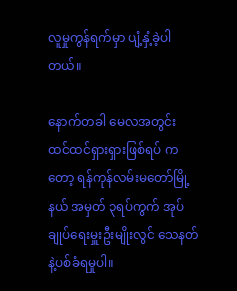လူမှုကွန်ရက်မှာ ပျံ့နှံ့ခဲ့ပါတယ်။

နောက်တခါ မေလအတွင်း ထင်ထင်ရှားရှားဖြစ်ရပ် ကတော့ ရန်ကုန်လမ်းမတော်မြို့နယ် အမှတ် ၃ရပ်ကွက် အုပ်ချုပ်ရေးမှူးဦးမျိုးလွင် သေနတ် နဲ့ပစ်ခံရမှုပါ။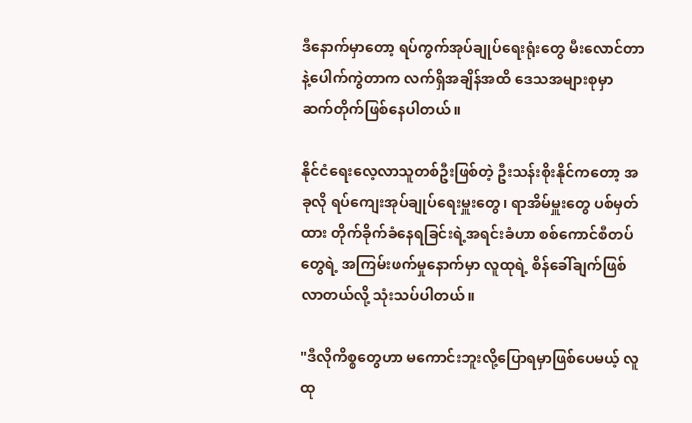ဒီနောက်မှာတော့ ရပ်ကွက်အုပ်ချုပ်ရေးရုံးတွေ မီးလောင်တာနဲ့ပေါက်ကွဲတာက လက်ရှိအချိန်အထိ ဒေသအများစုမှာ ဆက်တိုက်ဖြစ်နေပါတယ်။

နိုင်ငံရေးလေ့လာသူတစ်ဦးဖြစ်တဲ့ ဦးသန်းစိုးနိုင်ကတော့ အခုလို ရပ်ကျေးအုပ်ချုပ်ရေးမှူးတွေ၊ ရာအိမ်မှူးတွေ ပစ်မှတ်ထား တိုက်ခိုက်ခံနေရခြင်းရဲ့အရင်းခံဟာ စစ်ကောင်စီတပ်တွေရဲ့ အကြမ်းဖက်မှုနောက်မှာ လူထုရဲ့ စိန်ခေါ်ချက်ဖြစ်လာတယ်လို့ သုံးသပ်ပါတယ်။

"ဒီလိုကိစ္စတွေဟာ မကောင်းဘူးလို့ပြောရမှာဖြစ်ပေမယ့် လူထု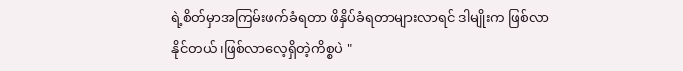ရဲ့စိတ်မှာအကြမ်းဖက်ခံရတာ ဖိနှိပ်ခံရတာများလာရင် ဒါမျိုးက ဖြစ်လာနိုင်တယ်၊ဖြစ်လာလေ့ရှိတဲ့ကိစ္စပဲ "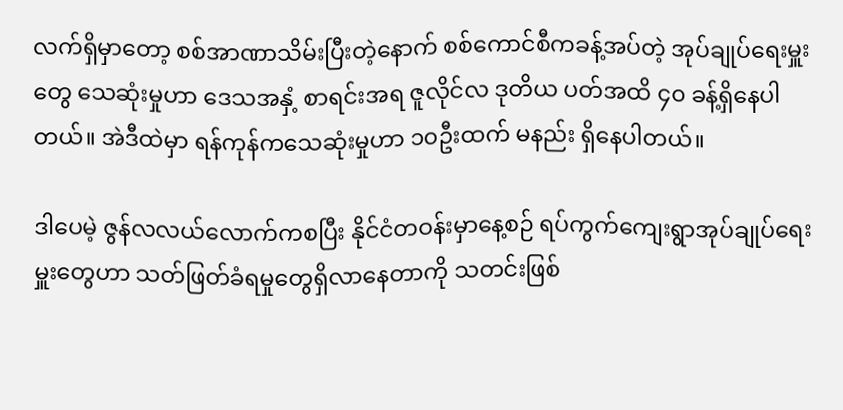လက်ရှိမှာတော့ စစ်အာဏာသိမ်းပြီးတဲ့နောက် စစ်ကောင်စီကခန့်အပ်တဲ့ အုပ်ချုပ်ရေးမှူး တွေ သေဆုံးမှုဟာ ဒေသအနှံ့ စာရင်းအရ ဇူလိုင်လ ဒုတိယ ပတ်အထိ ၄၀ ခန့်ရှိနေပါတယ်။ အဲဒီထဲမှာ ရန်ကုန်ကသေဆုံးမှုဟာ ၁၀ဦးထက် မနည်း ရှိနေပါတယ်။

ဒါပေမဲ့ ဇွန်လလယ်လောက်ကစပြီး နိုင်ငံတဝန်းမှာနေ့စဉ် ရပ်ကွက်ကျေးရွာအုပ်ချုပ်ရေးမှူးတွေဟာ သတ်ဖြတ်ခံရမှုတွေရှိလာနေတာကို သတင်းဖြစ်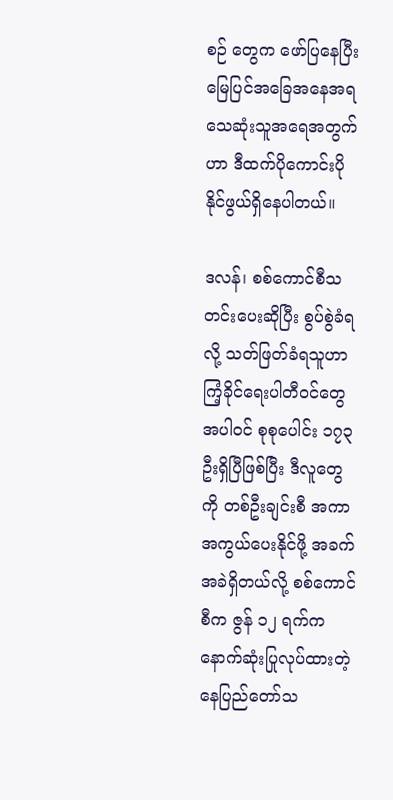စဉ် တွေက ဖော်ပြနေပြီး မြေပြင်အခြေအနေအရ သေဆုံးသူအရေအတွက်ဟာ ဒီထက်ပိုကောင်းပိုနိုင်ဖွယ်ရှိနေပါတယ်။

ဒလန်၊ စစ်ကောင်စီသတင်းပေးဆိုပြီး စွပ်စွဲခံရလို့ သတ်ဖြတ်ခံရသူဟာ ကြံ့ခိုင်ရေးပါတီဝင်တွေအပါဝင် စုစုပေါင်း ၁၇၃ ဦးရှိပြီဖြစ်ပြီး ဒီလူတွေကို တစ်ဦးချင်းစီ အကာအကွယ်ပေးနိုင်ဖို့ အခက်အခဲရှိတယ်လို့ စစ်ကောင်စီက ဇွန် ၁၂ ရက်က နောက်ဆုံးပြုလုပ်ထားတဲ့ နေပြည်တော်သ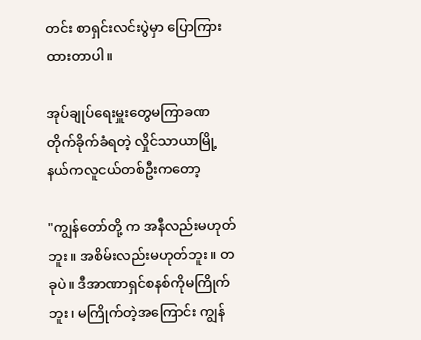တင်း စာရှင်းလင်းပွဲမှာ ပြောကြားထားတာပါ။

အုပ်ချုပ်ရေးမှူးတွေမကြာခဏတိုက်ခိုက်ခံရတဲ့ လှိုင်သာယာမြို့နယ်ကလူငယ်တစ်ဦးကတော့

"ကျွန်တော်တို့ က အနီလည်းမဟုတ်ဘူး။ အစိမ်းလည်းမဟုတ်ဘူး။ တခုပဲ။ ဒီအာဏာရှင်စနစ်ကိုမကြိုက်ဘူး၊ မကြိုက်တဲ့အကြောင်း ကျွန်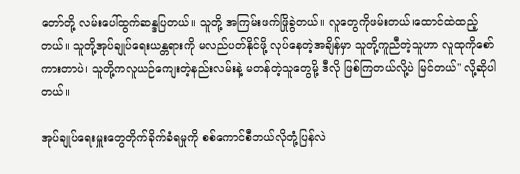တော်တို့ လမ်းပေါ်ထွက်ဆန္ဒပြတယ်။ သူတို့ အကြမ်းဖက်ဖြိုခွဲတယ်။ လူတွေကိုဖမ်းတယ်၊ထောင်ထဲထည့်တယ်။ သူတို့အုပ်ချုပ်ရေးယန္တရားကို မလည်ပတ်နိုင်ဖို့ လုပ်နေတဲ့အချိန်မှာ သူတို့ကူညီတဲ့သူဟာ လူထုကိုစော်ကားတာပဲ၊ သူတို့ကလူယဉ်ကျေးတဲ့နည်းလမ်းနဲ့ မတန်တဲ့သူတွေမို့ ဒီလို ဖြစ်ကြတယ်လို့ပဲ မြင်တယ်" လို့ဆိုပါတယ်။

အုပ်ချုပ်ရေးမှူးတွေတိုက်ခိုက်ခံရမှုကို စစ်ကောင်စီဘယ်လိုတုံ့ပြန်လဲ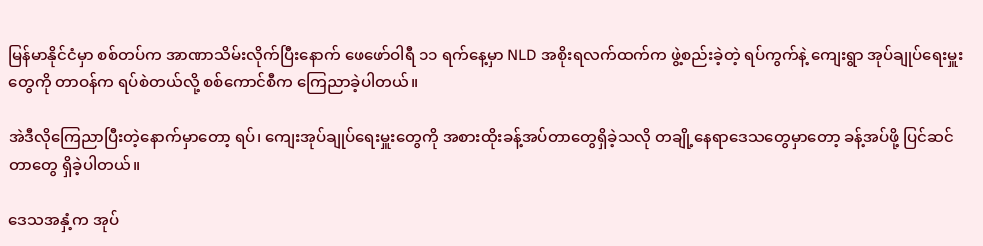မြန်မာနိုင်ငံမှာ စစ်တပ်က အာဏာသိမ်းလိုက်ပြီးနောက် ဖေဖော်ဝါရီ ၁၁ ရက်နေ့မှာ NLD အစိုးရလက်ထက်က ဖွဲ့စည်းခဲ့တဲ့ ရပ်ကွက်နဲ့ ကျေးရွာ အုပ်ချုပ်ရေးမှူးတွေကို တာဝန်က ရပ်စဲတယ်လို့ စစ်ကောင်စီက ကြေညာခဲ့ပါတယ်။

အဲဒီလိုကြေညာပြီးတဲ့နောက်မှာတော့ ရပ်၊ ကျေးအုပ်ချုပ်ရေးမှူးတွေကို အစားထိုးခန့်အပ်တာတွေရှိခဲ့သလို တချို့နေရာဒေသတွေမှာတော့ ခန့်အပ်ဖို့ ပြင်ဆင်တာတွေ ရှိခဲ့ပါတယ်။

ဒေသအနှံ့က အုပ်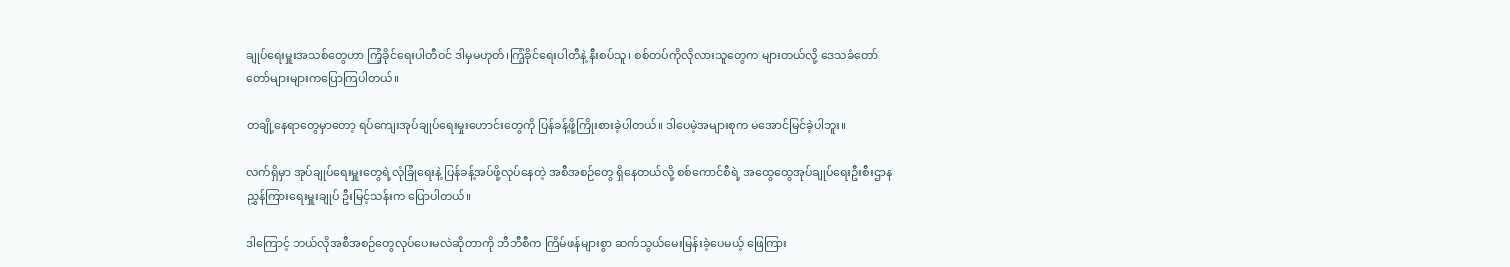ချုပ်ရေးမှူးအသစ်တွေဟာ ကြံ့ခိုင်ရေးပါတီဝင် ဒါမှမဟုတ်၊ကြံ့ခိုင်ရေးပါတီနဲ့ နီးစပ်သူ၊ စစ်တပ်ကိုလိုလားသူတွေက များတယ်လို့ ဒေသခံတော်တော်များများကပြောကြပါတယ်။

တချို့နေရာတွေမှာတော့ ရပ်ကျေးအုပ်ချုပ်ရေးမှုးဟောင်းတွေကို ပြန်ခန့်ဖို့ကြိုးစားခဲ့ပါတယ်။ ဒါပေမဲ့အများစုက မအောင်မြင်ခဲ့ပါဘူး။

လက်ရှိမှာ အုပ်ချုပ်ရေးမှူးတွေရဲ့လုံခြုံရေးနဲ့ ပြန်ခန့်အပ်ဖို့လုပ်နေတဲ့ အစီအစဉ်တွေ ရှိနေတယ်လို့ စစ်ကောင်စီရဲ့ အထွေထွေအုပ်ချုပ်ရေးဦးစီးဌာန ညွှန်ကြားရေးမှူးချုပ် ဦးမြင့်သန်းက ပြောပါတယ်။

ဒါကြောင့် ဘယ်လိုအစီအစဉ်တွေလုပ်ပေးမလဲဆိုတာကို ဘီဘီစီက ကြိမ်ဖန်များစွာ ဆက်သွယ်မေးမြန်းခဲ့ပေမယ့် ဖြေကြား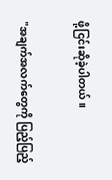ဖို့ငြင်းဆိုခဲ့ပါတယ်။

"အချက်အလက်တွေကို ပြည့်ပြည့်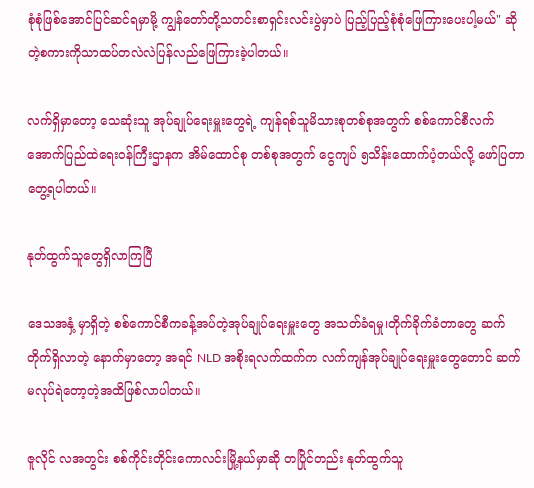စုံစုံဖြစ်အောင်ပြင်ဆင်ရမှာမို့ ကျွန်တော်တို့သတင်းစာရှင်းလင်းပွဲမှာပဲ ပြည့်ပြည့်စုံစုံဖြေကြားပေးပါ့မယ်" ဆိုတဲ့စကားကိုသာထပ်တလဲလဲပြန်လည်ဖြေကြားခဲ့ပါတယ်။

လက်ရှိမှာတော့ သေဆုံးသူ အုပ်ချုပ်ရေးမှူးတွေရဲ့ ကျန်ရစ်သူမိသားစုတစ်စုအတွက် စစ်ကောင်စီလက်အောက်ပြည်ထဲရေးဝန်ကြီးဌာနက အိမ်ထောင်စု တစ်စုအတွက် ငွေကျပ် ၅သိန်းထောက်ပံ့တယ်လို့ ဖော်ပြတာတွေ့ရပါတယ်။

နုတ်ထွက်သူတွေရှိလာကြပြီ

ဒေသအနှံ့ မှာရှိတဲ့ စစ်ကောင်စီကခန့်အပ်တဲ့အုပ်ချုပ်ရေးမှူးတွေ အသတ်ခံရမှု၊တိုက်ခိုက်ခံတာတွေ ဆက်တိုက်ရှိလာတဲ့ နောက်မှာတော့ အရင် NLD အစိုးရလက်ထက်က လက်ကျန်အုပ်ချုပ်ရေးမှူးတွေတောင် ဆက်မလုပ်ရဲတော့တဲ့အထိဖြစ်လာပါတယ်။

ဇူလိုင် လအတွင်း စစ်ကိုင်းတိုင်းကောလင်းမြို့နယ်မှာဆို တပြိုင်တည်း နုတ်ထွက်သူ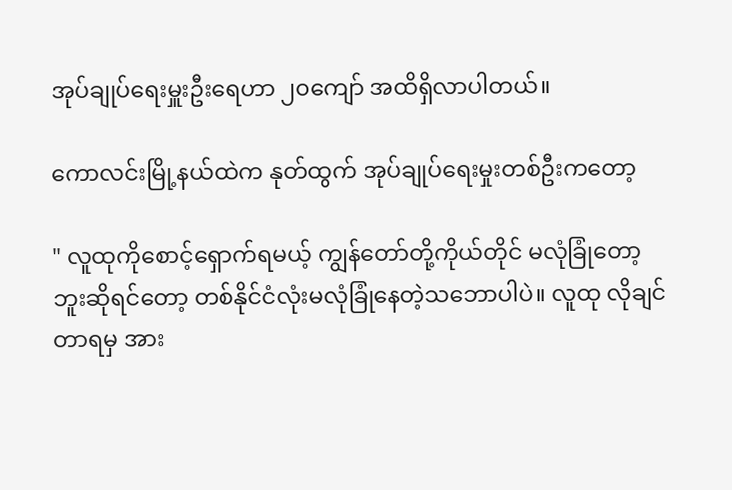အုပ်ချုပ်ရေးမှူးဦးရေဟာ ၂၀ကျော် အထိရှိလာပါတယ်။

ကောလင်းမြို့နယ်ထဲက နုတ်ထွက် အုပ်ချုပ်ရေးမှုးတစ်ဦးကတော့

" လူထုကိုစောင့်ရှောက်ရမယ့် ကျွန်တော်တို့ကိုယ်တိုင် မလုံခြုံတော့ဘူးဆိုရင်တော့ တစ်နိုင်ငံလုံးမလုံခြုံနေတဲ့သဘောပါပဲ။ လူထု လိုချင်တာရမှ အား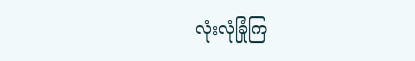လုံးလုံခြုံကြ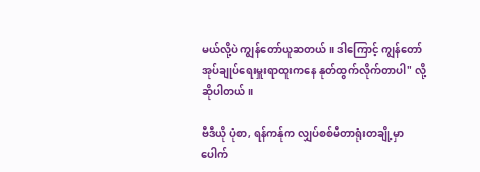မယ်လို့ပဲ ကျွန်တော်ယူဆတယ်။ ဒါကြောင့် ကျွန်တော် အုပ်ချုပ်ရေးမှူးရာထူးကနေ နုတ်ထွက်လိုက်တာပါ" လို့ ဆိုပါတယ်။

ဗီဒီယို ပုံစာ, ရန်ကန်ုက လျှပ်စစ်မီတာရုံးတချို့မှာ ပေါက်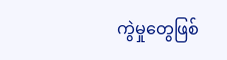ကွဲမှုတွေဖြစ်